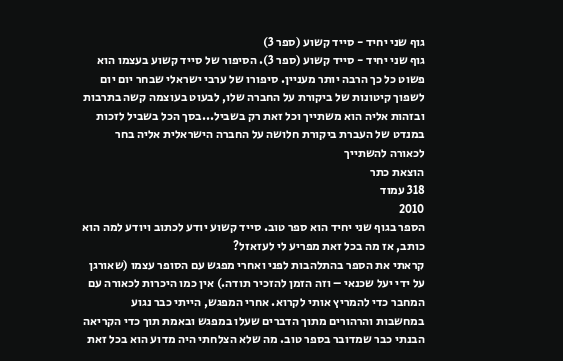גוף שני יחיד - סייד קשוע (ספר 3)
גוף שני יחיד - סייד קשוע (ספר 3). הסיפור של סייד קשוע בעצמו הוא פשוט כל כך הרבה יותר מעניין. סיפורו של ערבי ישראלי שבחר יום יום לשפוך קיטונות של ביקורת על החברה שלו, לבעוט בעוצמה קשה בתרבות ובזהות אליה הוא משתייך וכל זאת רק בשביל...בסך הכל בשביל לזכות במנדט של העברת ביקורת חלושה על החברה הישראלית אליה בחר לכאורה להשתייך
הוצאת כתר
318 עמוד
2010
הספר בגוף שני יחיד הוא ספר טוב. סייד קשוע יודע לכתוב ויודע למה הוא כותב, אז מה בכל זאת מפריע לי לעזאזל?
קראתי את הספר בהתלהבות לפני ואחרי מפגש עם הסופר עצמו (שאורגן על ידי יעל שכנאי – וזה הזמן להזכיר תודה.) אין כמו היכרות לכאורה עם המחבר כדי להמריץ אותי לקרוא. אחרי המפגש, הייתי כבר נגוע במחשבות והרהורים מתוך הדברים שעלו במפגש ובאמת תוך כדי הקריאה הבנתי כבר שמדובר בספר טוב. מה שלא הצלחתי היה מדוע הוא בכל זאת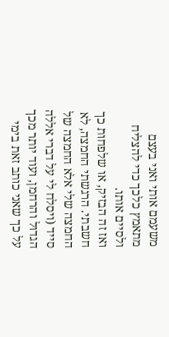משעמם אותי ואני בעצם מתאמץ כלכך כדי להצליח ולסיים אותו.
ואז זה הבזיק, או שלפחות כך חשבתי. הרגשתי החמצה, לא החמצה שלי אלא החמצה של סייד (ויסלח לי על דברי אללה הגדול והרחמן, ועוד יותר מכך על כך שאני כותב זאת בימי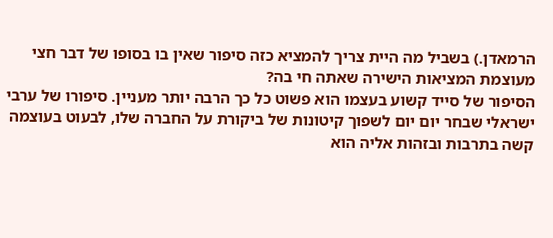הרמאדן.) בשביל מה היית צריך להמציא כזה סיפור שאין בו בסופו של דבר חצי מעוצמת המציאות הישירה שאתה חי בה?
הסיפור של סייד קשוע בעצמו הוא פשוט כל כך הרבה יותר מעניין. סיפורו של ערבי ישראלי שבחר יום יום לשפוך קיטונות של ביקורת על החברה שלו, לבעוט בעוצמה קשה בתרבות ובזהות אליה הוא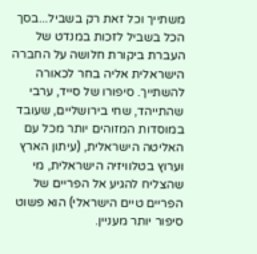משתייך וכל זאת רק בשביל...בסך הכל בשביל לזכות במנדט של העברת ביקורת חלושה על החברה הישראלית אליה בחר לכאורה להשתייך. סיפורו של סייד, ערבי שהתייהד, שחי בירושליים, שעובד במוסדות המזוהים יותר מכל עם האליטה הישראלית, (עיתון הארץ וערוץ בטלוויזיה הישראלית, מי שהצליח להגיע אל הפריים של הפריים טיים הישראלי) הוא פשוט סיפור יותר מעניין.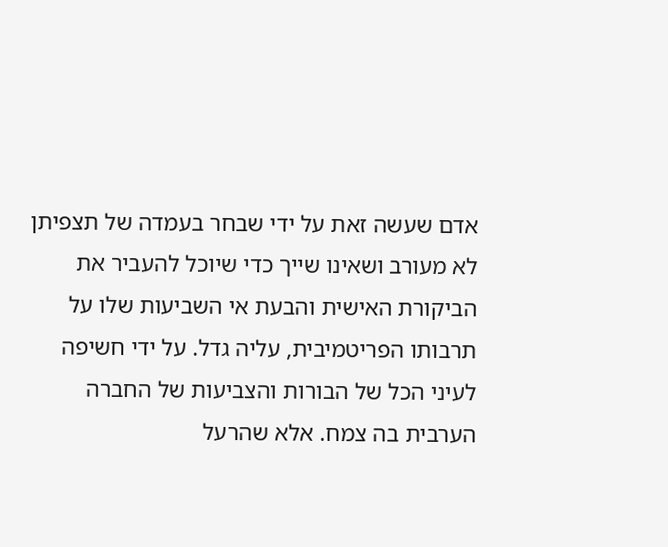אדם שעשה זאת על ידי שבחר בעמדה של תצפיתן לא מעורב ושאינו שייך כדי שיוכל להעביר את הביקורת האישית והבעת אי השביעות שלו על תרבותו הפריטמיבית, עליה גדל. על ידי חשיפה לעיני הכל של הבורות והצביעות של החברה הערבית בה צמח. אלא שהרעל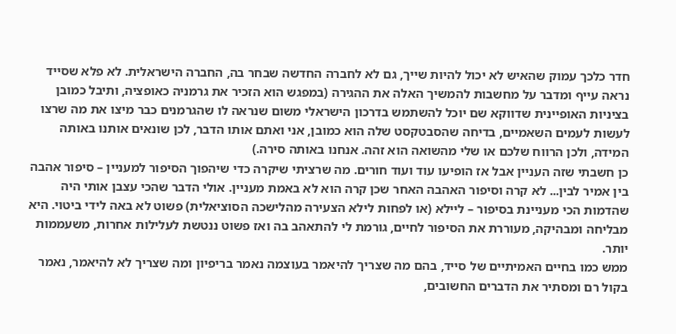חדר כלכך עמוק שהאיש לא יכול להיות שייך, גם לא לחברה החדשה שבחר בה, החברה הישראלית. לא פלא שסייד נראה עייף ומדבר על מחשבות להמשיך האלה את ההגירה (במפגש הוא הזכיר את גרמניה כאופציה, ותיבל כמובן בציניות האופיינית שדווקא שם יוכל להשתמש בדרכון הישראלי משום שנראה לו שהגרמנים כבר מיצו את מה שרצו לעשות לעמים השאמיים, בדיחה שהסבטקסט שלה הוא כמובן, אני ואתם אותו הדבר, לכן שונאים אותנו באותה המידה, ולכן הרווח שלכם או שלי מהשואה הוא זהה. אנחנו באותה סירה.)
כן חשבתי שזה העניין אבל אז הופיעו עוד ועוד חורים. מה שרציתי שיקרה כדי שיהפוך הסיפור למעניין – סיפור אהבה בין אמיר לבין... לא קרה וסיפור האהבה האחר שכן קרה הוא לא באמת מעניין. אולי הדבר שהכי עצבן אותי היה שהדמות הכי מעניינת בסיפור – ליילא (או לפחות לילא הצעירה מהלישכה הסוציאלית) פשוט לא באה לידי ביטוי. היא מבליחה ומבהיקה, מעוררת את הסיפור לחיים, גורמת לי להתאהב בה ואז פשוט ננטשת לעלילות אחרות, משעממות יותר.
ממש כמו בחיים האמיתיים של סייד, בהם מה שצריך להיאמר בעוצמה נאמר בריפיון ומה שצריך לא להיאמר, נאמר בקול רם ומסתיר את הדברים החשובים,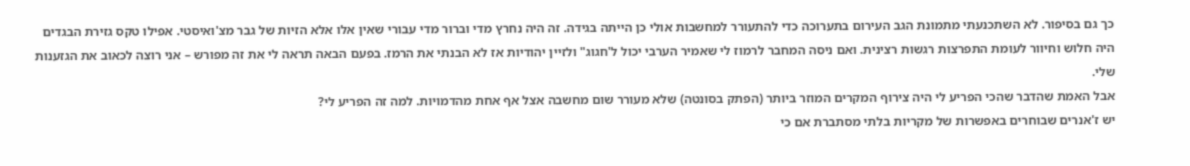כך גם בסיפור. לא השתכנעתי מתמונת הגב העירום בתערוכה כדי להתעורר למחשבות אולי כן הייתה בגידה. זה היה נחרץ מדי וברור מדי עבורי שאין אלו אלא הזיות של גבר מצ'ואיסטי. אפילו טקס גזירת הבגדים היה חלוש וחיוור לעומת התפרצות רגשות רצינית. ואם ניסה המחבר לרמוז לי שאמיר הערבי יכול ל'חגוג" ולזיין יהודיות אז לא הבנתי את הרמז. בפעם הבאה תראה לי את זה מפורש – אני רוצה לכאוב את הגזענות שלי.
אבל האמת שהדבר שהכי הפריע לי היה צירוף המקרים המוזר ביותר (הפתק בסונטה) שלא מעורר שום מחשבה אצל אף אחת מהדמויות. למה זה הפריע לי?
יש ז'אנרים שבוחרים באפשרות של מקריות בלתי מסתברת אם כי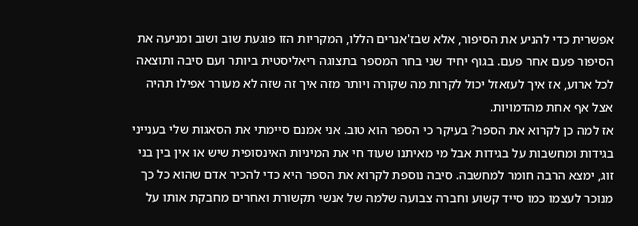אפשרית כדי להניע את הסיפור, אלא שבז'אנרים הללו, המקריות הזו פוגעת שוב ושוב ומניעה את הסיפור פעם אחר פעם. בגוף יחיד שני בחר המספר בתצוגה ריאליסטית ביותר ועם סיבה ותוצאה לכל ארוע, אז איך לעזאזל יכול לקרות מה שקורה ויותר מזה איך זה שזה לא מעורר אפילו תהיה אצל אף אחת מהדמויות.
אז למה כן לקרוא את הספר? בעיקר כי הספר הוא טוב. אני אמנם סיימתי את הסאגות שלי בענייני בגידות ומחשבות על בגידות אבל מי מאיתנו שעוד חי את המיניות האינסופית שיש או אין בין בני זוג, ימצא הרבה חומר למחשבה. סיבה נוספת לקרוא את הספר היא כדי להכיר אדם שהוא כל כך מנוכר לעצמו כמו סייד קשוע וחברה צבועה שלמה של אנשי תקשורת ואחרים מחבקת אותו על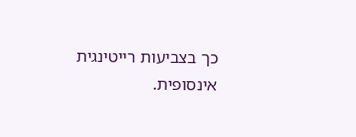כך בצביעות רייטינגית אינסופית.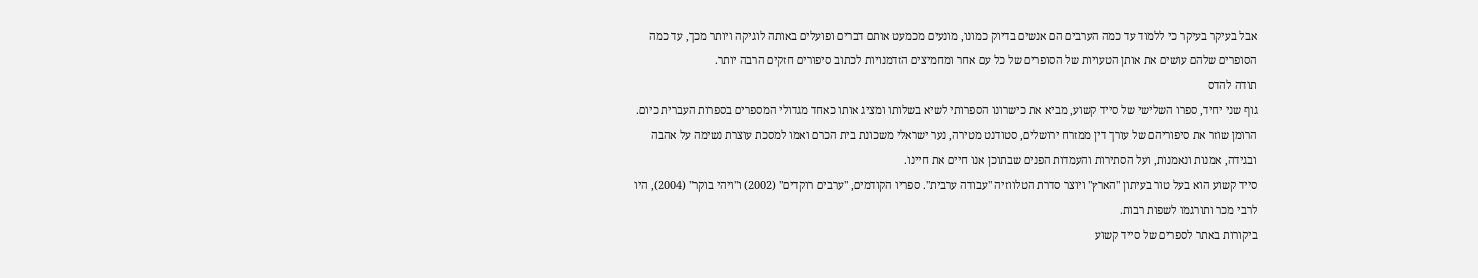אבל בעיקר בעיקר כי ללמוד עד כמה הערבים הם אנשים בדיוק כמונו, מונעים מכמעט אותם דברים ופועלים באותה לוגיקה ויותר מכך, עד כמה הסופרים שלהם עושים את אותן הטעויות של הסופרים של כל עם אחר ומחמיצים הזדמנויות לכתוב סיפורים חזקים הרבה יותר.
תודה להדס
גוף שני יחיד, ספרו השלישי של סייד קשוע, מביא את כישרונו הספרותי לשיא בשלותו ומציג אותו כאחד מגדולי המספרים בספרות העברית כיום. הרומן שוזר את סיפוריהם של עורך דין ממזרח ירושלים, סטודנט מטירה, נער ישראלי משכונת בית הכרם ואמו למסכת עוצרת נשימה על אהבה ובגידה, אמנות ונאמנות, ועל הסתירות והעמדות הפנים שבתוכן אנו חיים את חיינו.
סייד קשוע הוא בעל טור בעיתון "הארץ" ויוצר סדרת הטלווזיה "עבודה ערבית". ספריו הקודמים, "ערבים רוקדים" (2002) ו"ויהי בוקר" (2004), היו לרבי מכר ותורגמו לשפות רבות.
ביקורות באתר לספרים של סייד קשוע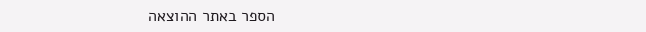הספר באתר ההוצאה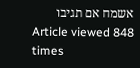אשמח אם תגיבו
Article viewed 848 times